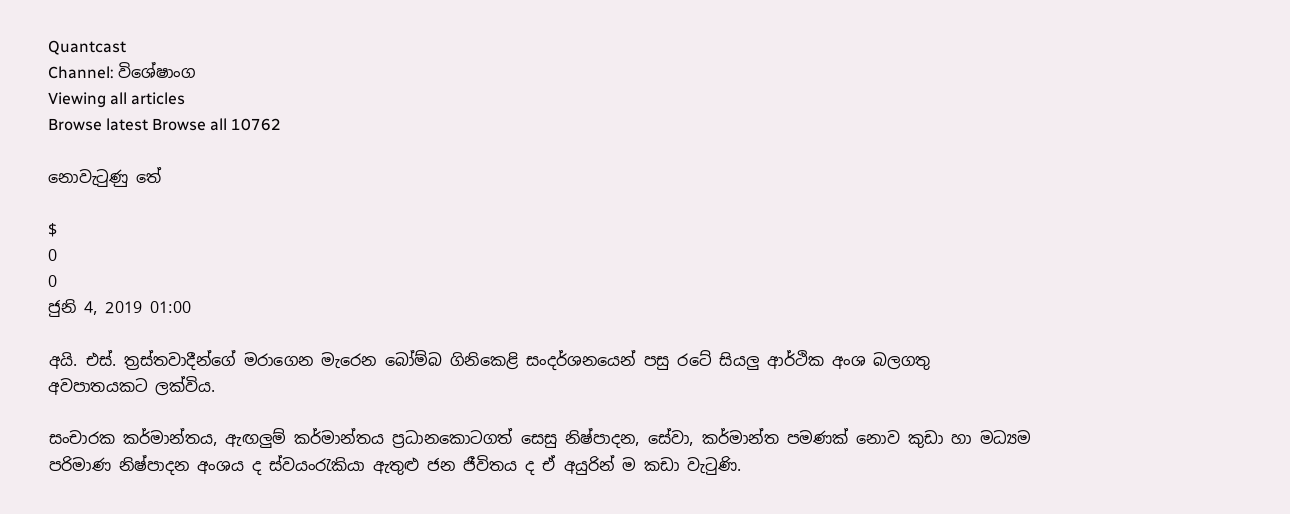Quantcast
Channel: විශේෂාංග
Viewing all articles
Browse latest Browse all 10762

නොවැටුණු තේ

$
0
0
ජුනි 4, 2019 01:00

අයි. එස්. ත්‍රස්තවාදීන්ගේ මරාගෙන මැරෙන බෝම්බ ගිනිකෙළි සංදර්ශනයෙන් පසු රටේ සියලු ආර්ථික අංශ බලගතු අවපාතයකට ලක්විය.

සංචාරක කර්මාන්තය, ඇඟලුම් කර්මාන්තය ප්‍රධානකොටගත් සෙසු නිෂ්පාදන, සේවා, කර්මාන්ත පමණක් නොව කුඩා හා මධ්‍යම පරිමාණ නිෂ්පාදන අංශය ද ස්වයංරැකියා ඇතුළු ජන ජීවිතය ද ඒ අයුරින් ම කඩා වැටුණි.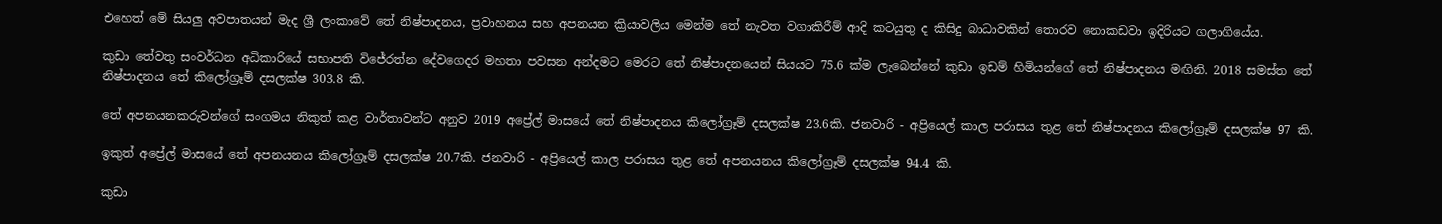එහෙත් මේ සියලු අවපාතයන් මැද ශ්‍රී ලංකාවේ තේ නිෂ්පාදනය, ප්‍රවාහනය සහ අපනයන ක්‍රියාවලිය මෙන්ම තේ නැවත වගාකිරීම් ආදි කටයුතු ද කිසිදු බාධාවකින් තොරව නොකඩවා ඉදිරියට ගලාගියේය.

කුඩා තේවතු සංවර්ධන අධිකාරියේ සභාපති විජේරත්න දේවගෙදර මහතා පවසන අන්දමට මෙරට තේ නිෂ්පාදනයෙන් සියයට 75.6 ක්ම ලැබෙන්නේ කුඩා ඉඩම් හිමියන්ගේ තේ නිෂ්පාදනය මඟිනි. 2018 සමස්ත තේ නිෂ්පාදනය තේ කිලෝග්‍රෑම් දසලක්ෂ 303.8 කි.

තේ අපනයනකරුවන්ගේ සංගමය නිකුත් කළ වාර්තාවන්ට අනුව 2019 අප්‍රේල් මාසයේ තේ නිෂ්පාදනය කිලෝග්‍රෑම් දසලක්ෂ 23.6කි. ජනවාරි - අප්‍රියෙල් කාල පරාසය තුළ තේ නිෂ්පාදනය කිලෝග්‍රෑම් දසලක්ෂ 97 කි.

ඉකුත් අප්‍රේල් මාසයේ තේ අපනයනය කිලෝග්‍රෑම් දසලක්ෂ 20.7කි. ජනවාරි - අප්‍රියෙල් කාල පරාසය තුළ තේ අපනයනය කිලෝග්‍රෑම් දසලක්ෂ 94.4 කි.

කුඩා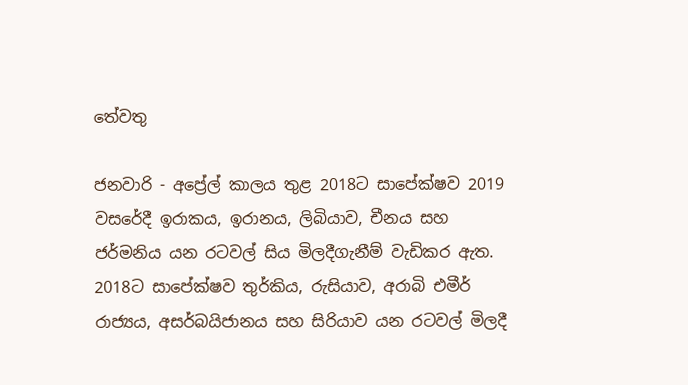තේවතු

ජනවාරි - අප්‍රේල් කාලය තුළ 2018ට සාපේක්ෂව 2019 වසරේදී ඉරාකය, ඉරානය, ලිබියාව, චීනය සහ ජර්මනිය යන රටවල් සිය මිලදීගැනීම් වැඩිකර ඇත. 2018ට සාපේක්ෂව තුර්කිය, රුසියාව, අරාබි එමීර් රාජ්‍යය, අසර්බයිජානය සහ සිරියාව යන රටවල් මිලදී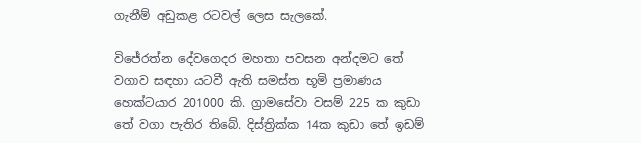ගැනීම් අඩුකළ රටවල් ලෙස සැලකේ.

විජේරත්න දේවගෙදර මහතා පවසන අන්දමට තේ වගාව සඳහා යටවී ඇති සමස්ත භූමි ප්‍රමාණය හෙක්ටයාර 201000 කි. ග්‍රාමසේවා වසම් 225 ක කුඩා තේ වගා පැතිර තිබේ. දිස්ත්‍රික්ක 14ක කුඩා තේ ඉඩම්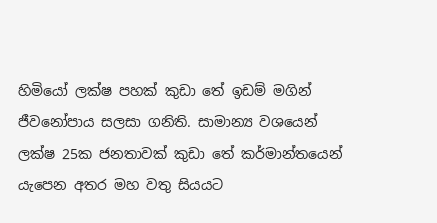හිමියෝ ලක්ෂ පහක් කුඩා තේ ඉඩම් මගින් ජීවනෝපාය සලසා ගනිති. සාමාන්‍ය වශයෙන් ලක්ෂ 25ක ජනතාවක් කුඩා තේ කර්මාන්තයෙන් යැපෙන අතර මහ වතු සියයට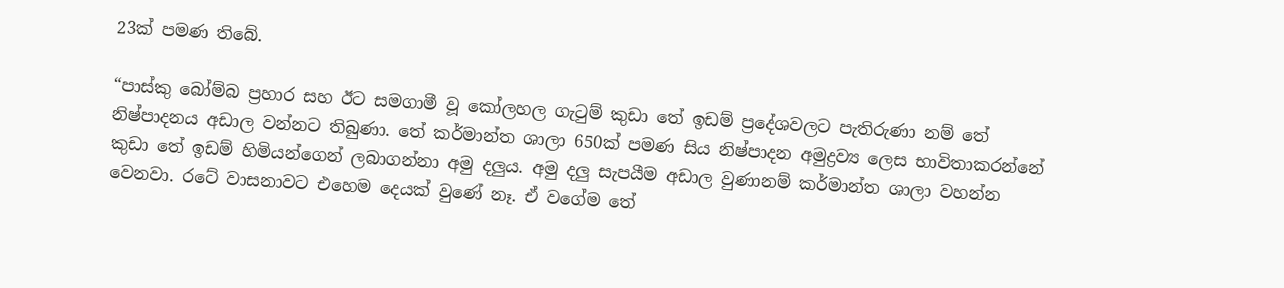23ක් පමණ තිබේ.

“පාස්කු බෝම්බ ප්‍රහාර සහ ඊට සමගාමී වූ කෝලහල ගැටුම් කුඩා තේ ඉඩම් ප්‍රදේශවලට පැතිරුණා නම් තේ නිෂ්පාදනය අඩාල ‍වන්නට තිබුණා. තේ කර්මාන්ත ශාලා 650ක් පමණ සිය නිෂ්පාදන අමුද්‍රව්‍ය ලෙස භාවිතාකරන්නේ කුඩා තේ ඉඩම් හිමියන්ගෙන් ලබාගන්නා අමු දලුය. අමු දලු සැපයීම අඩාල වුණානම් කර්මාන්ත ශාලා වහන්න වෙනවා. රටේ වාසනාවට එහෙම දෙයක් වුණේ නෑ. ඒ වගේම තේ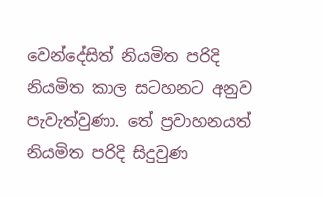වෙන්දේසිත් නියමිත පරිදි නියමිත කාල සටහනට අනුව පැවැත්වුණා. තේ ප්‍රවාහනයත් නියමිත පරිදි සිදුවුණ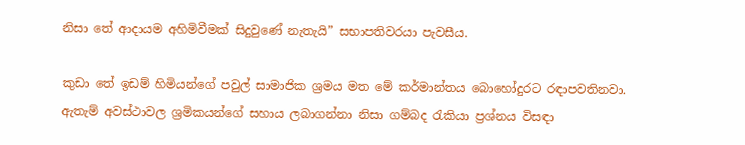නිසා තේ ආදායම අහිමිවීමක් සිදුවුණේ නැතැයි” සභාපතිවරයා පැවසීය.

කුඩා තේ ඉඩම් හිමියන්ගේ පවුල් සාමාජික ශ්‍රමය මත මේ කර්මාන්තය බොහෝදුරට රඳාපවතිනවා. ඇතැම් අවස්ථාවල ශ්‍රමිකයන්ගේ සහාය ලබාගන්නා නිසා ගම්බද රැකියා ප්‍රශ්නය විසඳා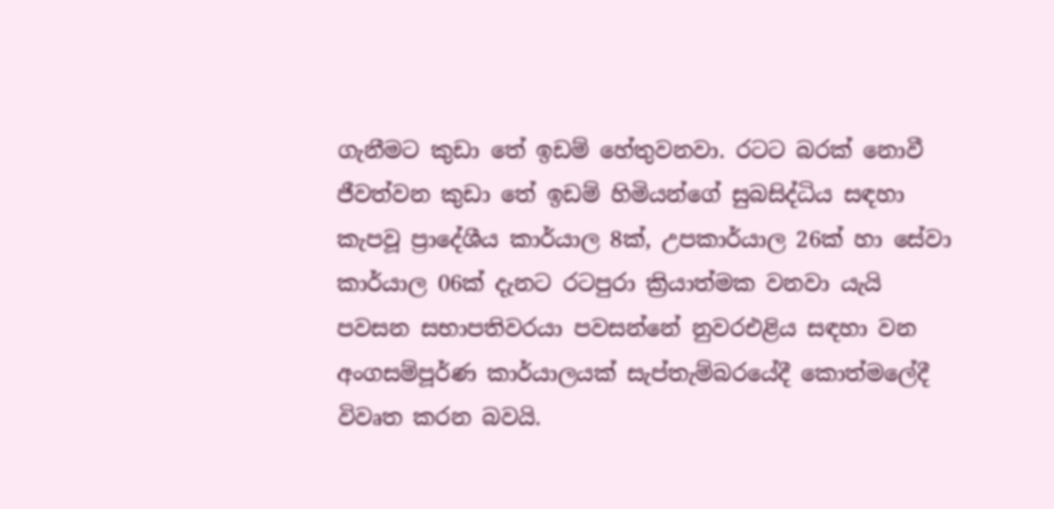ගැනීමට කුඩා තේ ඉඩම් හේතුවනවා. රටට බරක් නොවී ජීවත්වන කුඩා තේ ඉඩම් හිමියන්ගේ සුබසිද්ධිය සඳහා කැපවූ ප්‍රාදේශීය කාර්යාල 8ක්, උපකාර්යාල 26ක් හා සේවා කාර්යාල 06ක් දැනට රටපුරා ක්‍රියාත්මක වනවා යැයි පවසන සභාපතිවරයා පවසන්නේ නුවරඑළිය සඳහා වන අංගසම්පූර්ණ කාර්යාලයක් සැප්තැම්බරයේදී කොත්මලේදී විවෘත කරන බවයි.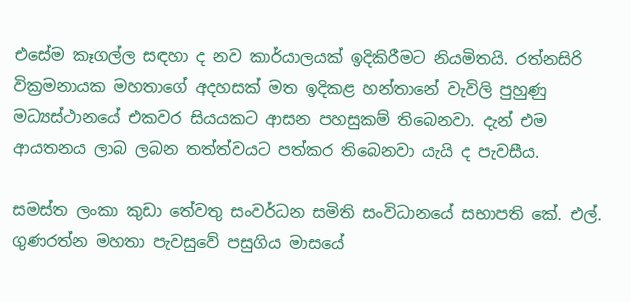එසේම කෑගල්ල සඳහා ද නව කාර්යාලයක් ඉදිකිරීමට නියමිතයි. රත්නසිරි වික්‍රමනායක මහතාගේ අදහසක් මත ඉදිකළ හන්තානේ වැවිලි පුහුණු මධ්‍යස්ථානයේ එකවර සියයකට ආසන පහසුකම් තිබෙනවා. දැන් එම ආයතනය ලාබ ලබන තත්ත්වයට පත්කර තිබෙනවා යැයි ද පැවසීය.

සමස්ත ලංකා කුඩා තේවතු සංවර්ධන සමිති සංවිධානයේ සභාපති කේ. එල්. ගුණරත්න මහතා පැවසුවේ පසුගිය මාසයේ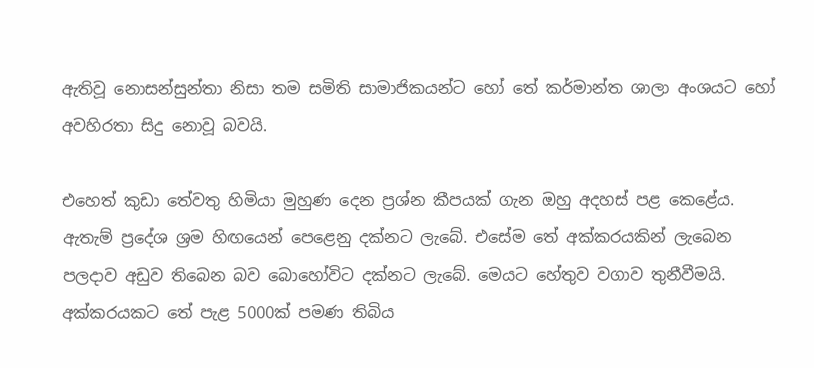ඇතිවූ නොසන්සුන්තා නිසා තම සමිති සාමාජිකයන්ට හෝ තේ කර්මාන්ත ශාලා අංශයට හෝ අවහිරතා සිදු නොවූ බවයි.

එහෙත් කුඩා තේවතු හිමියා මුහුණ දෙන ප්‍රශ්න කීපයක් ගැන ඔහු අදහස් පළ කෙළේය. ඇතැම් ප්‍රදේශ ශ්‍රම හිඟයෙන් පෙළෙනු දක්නට ලැබේ. එසේම තේ අක්කරයකින් ලැබෙන පලදාව අඩුව තිබෙන බව බොහෝවිට දක්නට ලැබේ. මෙයට හේතුව වගාව තුනීවීමයි. අක්කරයකට තේ පැළ 5000ක් පමණ තිබිය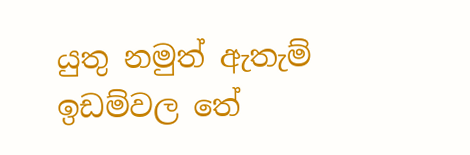යුතු නමුත් ඇතැම් ඉඩම්වල තේ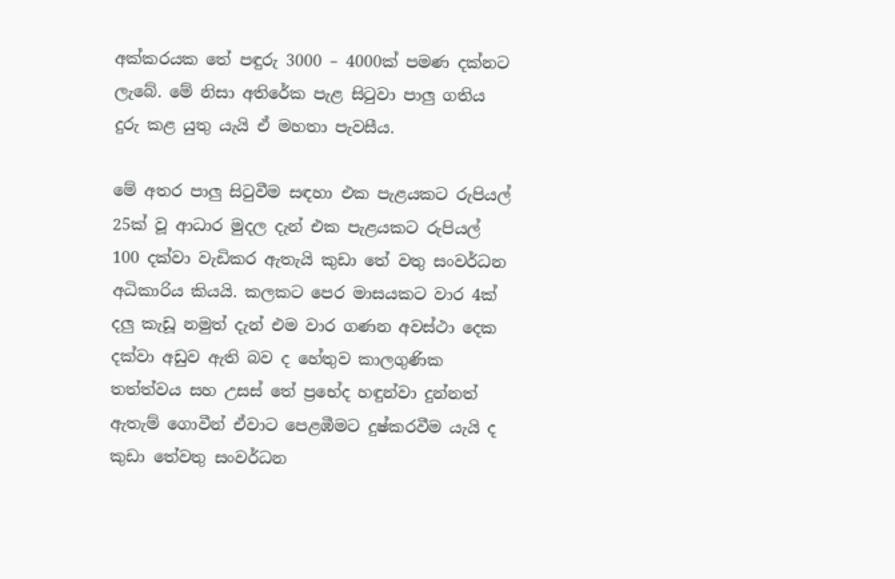අක්කරයක තේ පඳුරු 3000 – 4000ක් පමණ දක්නට ලැබේ. මේ නිසා අතිරේක පැළ සිටුවා පාලු ගතිය දුරු කළ යුතු යැයි ඒ මහතා පැවසීය.

මේ අතර පාලු සිටුවීම සඳහා එක පැළයකට රුපියල් 25ක් වූ ආධාර මුදල දැන් එක පැළයකට රුපියල් 100 දක්වා වැඩිකර ඇතැයි කුඩා තේ වතු සංවර්ධන අධිකාරිය කියයි. කලකට පෙර මාසයකට වාර 4ක් දලු කැඩූ නමුත් දැන් එම වාර ගණන අවස්ථා දෙක දක්වා අඩුව ඇති බව ද හේතුව කාලගුණික තත්ත්වය සහ උසස් තේ ප්‍රභේද හඳුන්වා දුන්නත් ඇතැම් ගොවීන් ඒවාට පෙළඹීමට දුෂ්කරවීම යැයි ද කුඩා තේවතු සංවර්ධන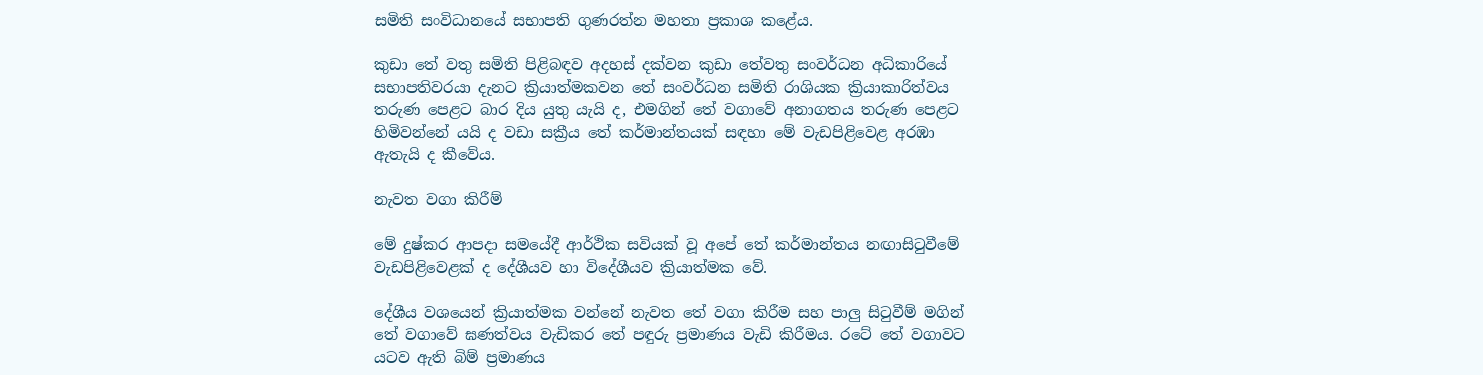සමිති සංවිධානයේ සභාපති ගුණරත්න මහතා ප්‍රකාශ කළේය.

කුඩා තේ වතු සමිති පිළිබඳව අදහස් දක්වන කුඩා තේවතු සංවර්ධන අධිකාරියේ සභාපතිවරයා දැනට ක්‍රියාත්මකවන තේ සංවර්ධන සමිති රාශියක ක්‍රියාකාරිත්වය තරුණ පෙළට බාර දිය යුතු යැයි ද, එමගින් තේ වගාවේ අනාගතය තරුණ පෙළට හිමිවන්නේ යයි ද වඩා සක්‍රීය තේ කර්මාන්තයක් සඳහා මේ වැඩපිළිවෙළ අරඹා ඇතැයි ද කීවේය.

නැවත වගා කිරීම්

මේ දුෂ්කර ආපදා සමයේදී ආර්ථික සවියක් වූ අපේ තේ කර්මාන්තය නඟාසිටුවීමේ වැඩපිළිවෙළක් ද දේශීයව හා විදේශීයව ක්‍රියාත්මක වේ.

දේශීය වශයෙන් ක්‍රියාත්මක වන්නේ නැවත තේ වගා කිරීම සහ පාලු සිටුවීම් මගින් තේ වගාවේ ඝණත්වය වැඩිකර තේ පඳුරු ප්‍රමාණය වැඩි කිරීමය. රටේ තේ වගාවට යටව ඇති බිම් ප්‍රමාණය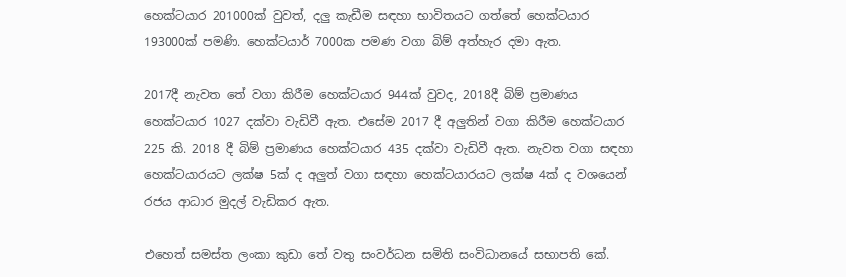හෙක්ටයාර 201000ක් වුවත්, දලු කැඩීම සඳහා භාවිතයට ගත්තේ හෙක්ටයාර 193000ක් පමණි. හෙක්ටයාර් 7000ක පමණ වගා බිම් අත්හැර දමා ඇත.

2017දී නැවත තේ වගා කිරීම හෙක්ටයාර 944ක් වුවද, 2018දී බිම් ප්‍රමාණය හෙක්ටයාර 1027 දක්වා වැඩිවී ඇත. එසේම 2017 දී අලුතින් වගා කිරීම හෙක්ටයාර 225 කි. 2018 දී බිම් ප්‍රමාණය හෙක්ටයාර 435 දක්වා වැඩිවී ඇත. නැවත වගා සඳහා හෙක්ටයාරයට ලක්ෂ 5ක් ද අලුත් වගා සඳහා හෙක්ටයාරයට ලක්ෂ 4ක් ද වශයෙන් රජය ආධාර මුදල් වැඩිකර ඇත.

එහෙත් සමස්ත ලංකා කුඩා තේ වතු සංවර්ධන සමිති සංවිධානයේ සභාපති කේ.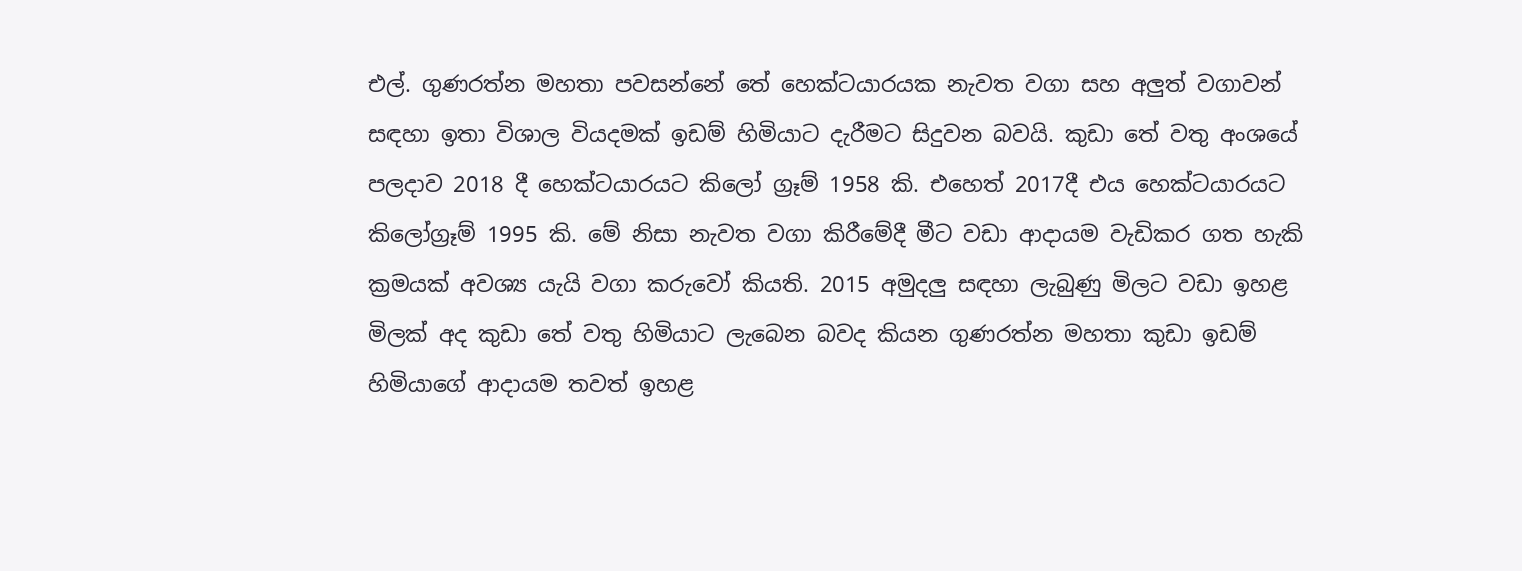එල්. ගුණරත්න මහතා පවසන්නේ තේ හෙක්ටයාරයක නැවත වගා සහ අලුත් වගාවන් සඳහා ඉතා විශාල වියදමක් ඉඩම් හිමියාට දැරීමට සිදුවන බවයි. කුඩා තේ වතු අංශයේ පලදාව 2018 දී හෙක්ටයාරයට කිලෝ ග්‍රෑම් 1958 කි. එහෙත් 2017දී එය හෙක්ටයාරයට කිලෝග්‍රෑම් 1995 කි. මේ නිසා නැවත වගා කිරීමේදී මීට වඩා ආදායම වැඩිකර ගත හැකි ක්‍රමයක් අවශ්‍ය යැයි වගා කරුවෝ කියති. 2015 අමුදලු සඳහා ලැබුණු මිලට වඩා ඉහළ මිලක් අද කුඩා තේ වතු හිමියාට ලැබෙන බවද කියන ගුණරත්න මහතා කුඩා ඉඩම් හිමියාගේ ආදායම තවත් ඉහළ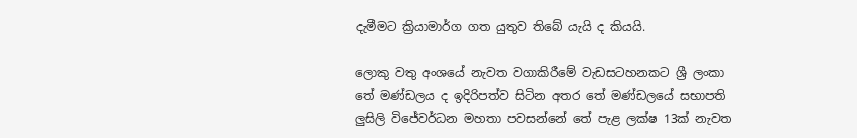දැමීමට ක්‍රියාමාර්ග ගත යුතුව තිබේ යැයි ද කියයි.

ලොකු වතු අංශයේ නැවත වගාකිරීමේ වැඩසටහනකට ශ්‍රී ලංකා තේ මණ්ඩලය ද ඉදිරිපත්ව සිටින අතර තේ මණ්ඩලයේ සභාපති ලුසිලි විජේවර්ධන මහතා පවසන්නේ තේ පැළ ලක්ෂ 13ක් නැවත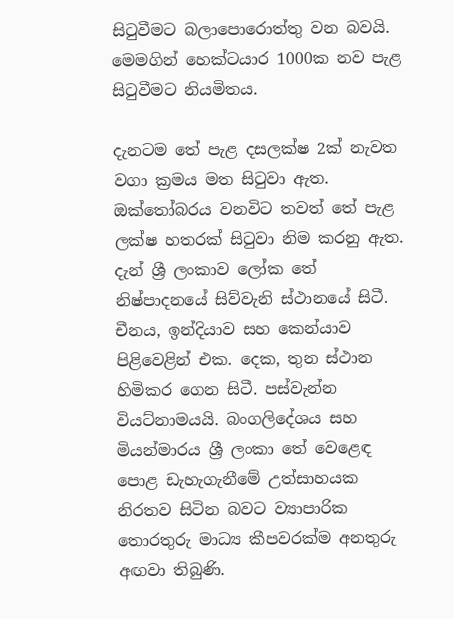සිටුවීමට බලාපොරොත්තු වන බවයි. මෙමගින් හෙක්ටයාර 1000ක නව පැළ සිටුවීමට නියමිතය.

දැනටම තේ පැළ දසලක්ෂ 2ක් නැවත වගා ක්‍රමය මත සිටුවා ඇත. ඔක්තෝබරය වනවිට තවත් තේ පැළ ලක්ෂ හතරක් සිටුවා නිම කරනු ඇත. දැන් ශ්‍රී ලංකාව ලෝක තේ නිෂ්පාදනයේ සිව්වැනි ස්ථානයේ සිටී. චීනය, ඉන්දියාව සහ කෙන්යාව පිළිවෙළින් එක. දෙක, තුන ස්ථාන හිමිකර ගෙන සිටී. පස්වැන්න වියට්නාමයයි. බංගලිදේශය සහ මියන්මාරය ශ්‍රී ලංකා තේ වෙළෙඳ පොළ ඩැහැගැනීමේ උත්සාහයක නිරතව සිටින බවට ව්‍යාපාරික තොරතුරු මාධ්‍ය කීපවරක්ම අනතුරු අඟවා තිබුණි.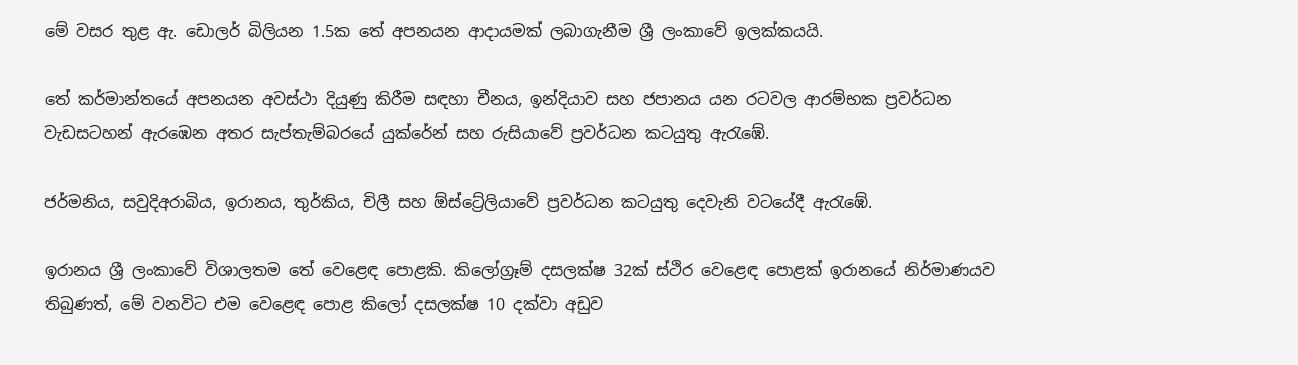මේ වසර තුළ ඇ. ඩොලර් බිලියන 1.5ක තේ අපනයන ආදායමක් ලබාගැනීම ශ්‍රී ලංකාවේ ඉලක්කයයි.

තේ කර්මාන්තයේ අපනයන අවස්ථා දියුණු කිරීම සඳහා චීනය, ඉන්දියාව සහ ජපානය යන රටවල ආරම්භක ප්‍රවර්ධන වැඩසටහන් ඇරඹෙන අතර සැප්තැම්බරයේ යුක්රේන් සහ රුසියාවේ ප්‍රවර්ධන කටයුතු ඇරැඹේ.

ජර්මනිය, සවුදිඅරාබිය, ඉරානය, තුර්කිය, චිලී සහ ඕස්ට්‍රේලියාවේ ප්‍රවර්ධන කටයුතු දෙවැනි වටයේදී ඇරැඹේ.

ඉරානය ශ්‍රී ලංකාවේ විශාලතම තේ වෙළෙඳ පොළකි. කිලෝග්‍රෑම් දසලක්ෂ 32ක් ස්ථිර වෙළෙඳ පොළක් ඉරානයේ නිර්මාණයව තිබුණත්, මේ වනවිට එම වෙළෙඳ පොළ කිලෝ දසලක්ෂ 10 දක්වා අඩුව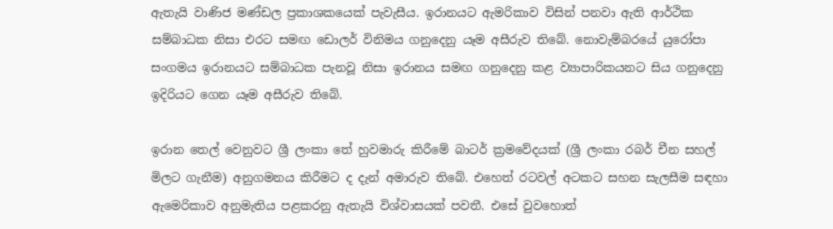ඇතැයි වාණිජ මණ්ඩල ප්‍රකාශකයෙක් පැවැසීය. ඉරානයට ඇමරිකාව විසින් පනවා ඇති ආර්ථික සම්බාධක නිසා එරට සමඟ ඩොලර් විනිමය ගනුදෙනු යෑම අසීරුව තිබේ. නොවැම්බරයේ යුරෝපා සංගමය ඉරානයට සම්බාධක පැනවූ නිසා ඉරානය සමඟ ගනුදෙනු කළ ව්‍යාපාරිකයනට සිය ගනුදෙනු ඉදිරියට ගෙන යෑම අසීරුව තිබේ.

ඉරාන තෙල් වෙනුවට ශ්‍රී ලංකා තේ හුවමාරු කිරීමේ බාටර් ක්‍රමවේදයක් (ශ්‍රී ලංකා රබර් චීන සහල් මිලට ගැනීම) අනුගමනය කිරීමට ද දැන් අමාරුව තිබේ. එහෙත් රටවල් අටකට සහන සැලසීම සඳහා ඇමෙරිකාව අනුමැතිය පළකරනු ඇතැයි විශ්වාසයක් පවතී. එසේ වුවහොත්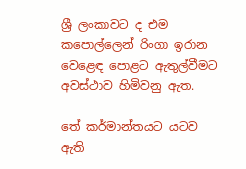ශ්‍රී ලංකාවට ද එම කපොල්ලෙන් රිංගා ඉරාන වෙළෙඳ පොළට ඇතුල්වීමට අවස්ථාව හිමිවනු ඇත.

තේ කර්මාන්තයට යටව ඇති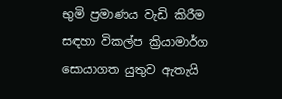භුමි ප්‍රමාණය වැඩි කිරීම සඳහා විකල්ප ක්‍රියාමාර්ග සොයාගත යුතුව ඇතැයි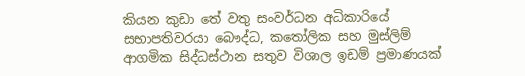කියන කුඩා තේ වතු සංවර්ධන අධිකාරියේ සභාපතිවරයා බෞද්ධ, කතෝලික සහ මුස්ලිම් ආගමික සිද්ධස්ථාන සතුව විශාල ඉඩම් ප්‍රමාණයක්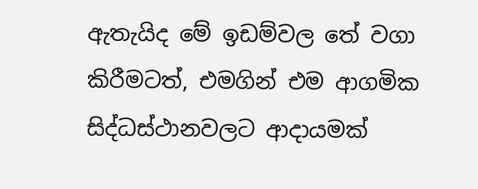ඇතැයිද මේ ඉඩම්වල තේ වගා කිරීමටත්, එමගින් එම ආගමික සිද්ධස්ථානවලට ආදායමක්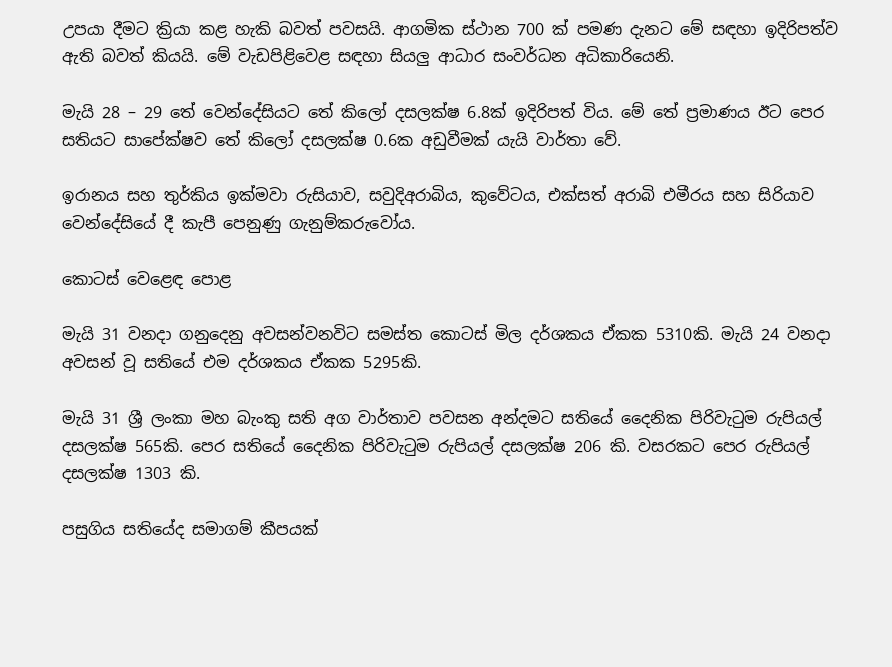උපයා දීමට ක්‍රියා කළ හැකි බවත් පවසයි. ආගමික ස්ථාන 700 ක් පමණ දැනට මේ සඳහා ඉදිරිපත්ව ඇති බවත් කියයි. මේ වැඩපිළිවෙළ සඳහා සියලු ආධාර සංවර්ධන අධිකාරියෙනි.

මැයි 28 – 29 තේ වෙන්දේසියට තේ කිලෝ දසලක්ෂ 6.8ක් ඉදිරිපත් විය. මේ තේ ප්‍රමාණය ඊට පෙර සතියට සාපේක්ෂව තේ කිලෝ දසලක්ෂ 0.6ක අඩුවීමක් යැයි වාර්තා වේ.

ඉරානය සහ තුර්කිය ඉක්මවා රුසියාව, සවුදිඅරාබිය, කුවේටය, එක්සත් අරාබි එමීරය සහ සිරියාව වෙන්දේසියේ දී කැපී පෙනුණු ගැනුම්කරුවෝය.

කොටස් වෙළෙඳ පොළ

මැයි 31 වනදා ගනුදෙනු අවසන්වනවිට සමස්ත කොටස් මිල දර්ශකය ඒකක 5310කි. මැයි 24 වනදා අවසන් වූ සතියේ එම දර්ශකය ඒකක 5295කි.

මැයි 31 ශ්‍රී ලංකා මහ බැංකු සති අග වාර්තාව පවසන අන්දමට සතියේ දෛනික පිරිවැටුම රුපියල් දසලක්ෂ 565කි. පෙර සතියේ දෛනික පිරිවැටුම රුපියල් දසලක්ෂ 206 කි. වසරකට පෙර රුපියල් දසලක්ෂ 1303 කි.

පසුගිය සතියේද සමාගම් කීපයක්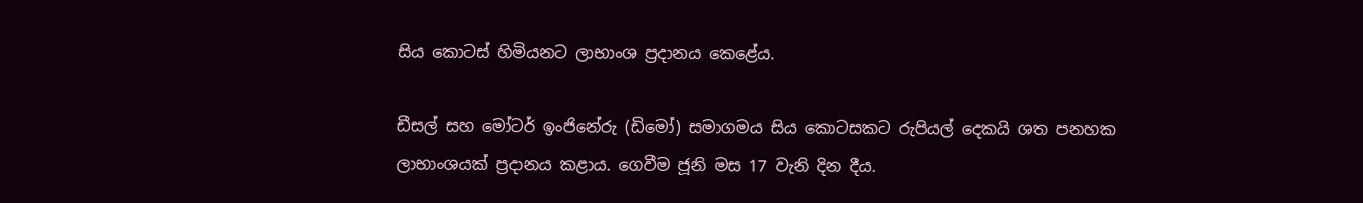සිය කොටස් හිමියනට ලාභාංශ ප්‍රදානය කෙළේය.

ඩීසල් සහ මෝටර් ඉංජිනේරු (ඩිමෝ) සමාගමය සිය කොටසකට රුපියල් දෙකයි ශත පනහක ලාභාංශයක් ප්‍රදානය කළාය. ගෙවීම ජූනි මස 17 වැනි දින දීය.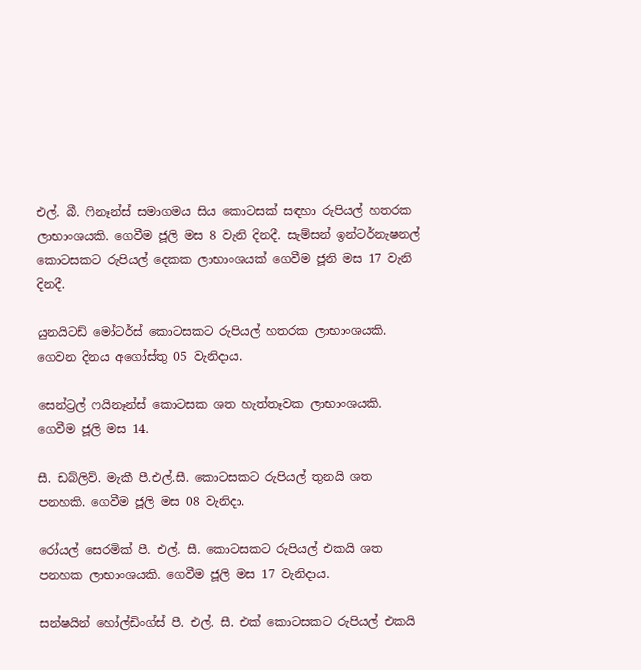එල්. බී. ෆිනෑන්ස් සමාගමය සිය කොටසක් සඳහා රුපියල් හතරක ලාභාංශයකි. ගෙවීම ජූලි මස 8 වැනි දිනදී. සැම්සන් ඉන්ටර්නැෂනල් කොටසකට රුපියල් දෙකක ලාභාංශයක් ගෙවීම ජූනි මස 17 වැනි දිනදී.

යුනයිටඩ් මෝටර්ස් කොටසකට රුපියල් හතරක ලාභාංශයකි. ගෙවන දිනය අගෝස්තු 05 වැනිදාය.

සෙන්ට්‍රල් ෆයිනෑන්ස් කොටසක ශත හැත්තෑවක ලාභාංශයකි. ගෙවීම ජූලි මස 14.

සී. ඩබ්ලිව්. මැකී පී.එල්.සී. කොටසකට රුපියල් තුනයි ශත පනහකි. ගෙවීම ජූලි මස 08 වැනිදා.

රෝයල් සෙරමික් පී. එල්. සී. කොටසකට රුපියල් එකයි ශත පනහක ලාභාංශයකි. ගෙවීම ජූලි මස 17 වැනිදාය.

සන්ෂයින් හෝල්ඩිංග්ස් පී. එල්. සී. එක් කොටසකට රුපියල් එකයි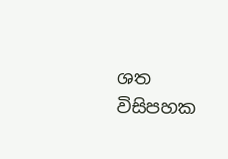ශත විසිපහක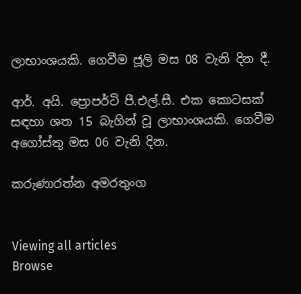ලාභාංශයකි. ගෙවීම ජූලි මස 08 වැනි දින දී.

ආර්. අයි. ප්‍රොපර්ටි පී.එල්.සී. එක කොටසක් සඳහා ශත 15 බැගින් වූ ලාභාංශයකි. ගෙවීම අගෝස්තු මස 06 වැනි දින.

කරුණාරත්න අමරතුංග


Viewing all articles
Browse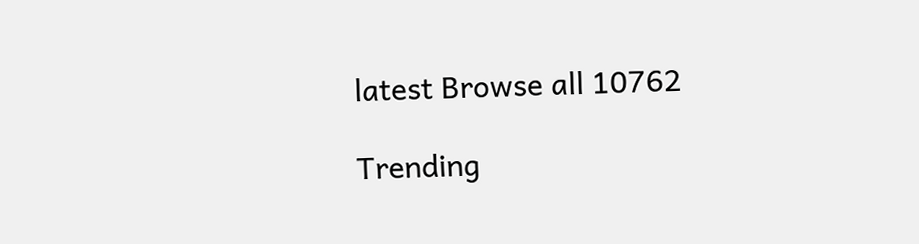latest Browse all 10762

Trending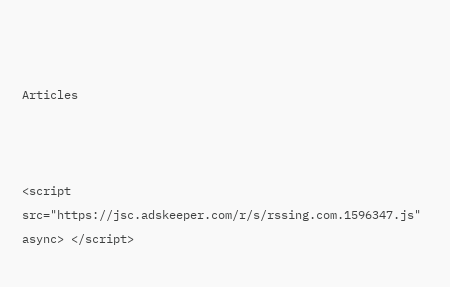Articles



<script src="https://jsc.adskeeper.com/r/s/rssing.com.1596347.js" async> </script>